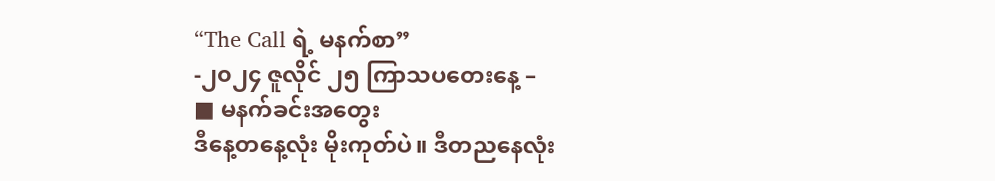“The Call ရဲ့ မနက်စာ”
-၂၀၂၄ ဇူလိုင် ၂၅ ကြာသပတေးနေ့ –
■ မနက်ခင်းအတွေး
ဒီနေ့တနေ့လုံး မိုးကုတ်ပဲ။ ဒီတညနေလုံး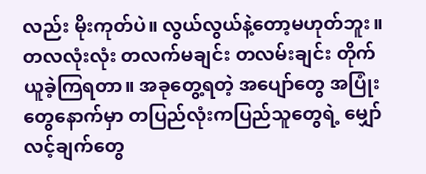လည်း မိုးကုတ်ပဲ။ လွယ်လွယ်နဲ့တော့မဟုတ်ဘူး။ တလလုံးလုံး တလက်မချင်း တလမ်းချင်း တိုက်ယူခဲ့ကြရတာ။ အခုတွေ့ရတဲ့ အပျော်တွေ အပြုံးတွေနောက်မှာ တပြည်လုံးကပြည်သူတွေရဲ့ မျှော်လင့်ချက်တွေ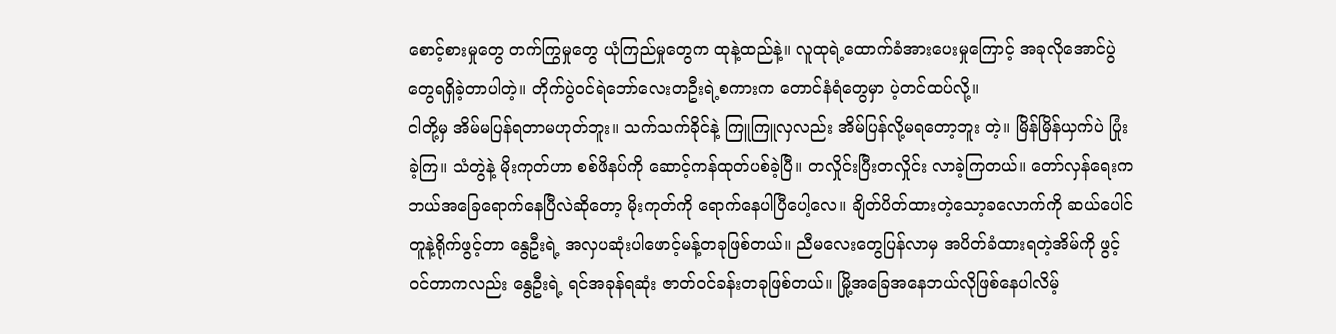စောင့်စားမှုတွေ တက်ကြွမှုတွေ ယုံကြည်မှုတွေက ထုနဲ့ထည်နဲ့။ လူထုရဲ့ထောက်ခံအားပေးမှုကြောင့် အခုလိုအောင်ပွဲတွေရရှိခဲ့တာပါတဲ့။ တိုက်ပွဲဝင်ရဲဘော်လေးတဦးရဲ့စကားက တောင်နံရံတွေမှာ ပဲ့တင်ထပ်လို့။
ငါတို့မှ အိမ်မပြန်ရတာမဟုတ်ဘူး။ သက်သက်ခိုင်နဲ့ ကြူကြူလှလည်း အိမ်ပြန်လို့မရတော့ဘူး တဲ့။ မြိန်မြိန်ယှက်ပဲ ပြုံးခဲ့ကြ။ သံတွဲနဲ့ မိုးကုတ်ဟာ စစ်ဖိနပ်ကို ဆောင့်ကန်ထုတ်ပစ်ခဲ့ပြီ။ တလှိုင်းပြီးတလှိုင်း လာခဲ့ကြတယ်။ တော်လှန်ရေးက ဘယ်အခြေရောက်နေပြီလဲဆိုတော့ မိုးကုတ်ကို ရောက်နေပါပြီပေါ့လေ။ ချိတ်ပိတ်ထားတဲ့သော့ခလောက်ကို ဆယ်ပေါင်တူနဲ့ရိုက်ဖွင့်တာ နွေဦးရဲ့ အလှပဆုံးပါဖောင့်မန့်တခုဖြစ်တယ်။ ညီမလေးတွေပြန်လာမှ အပိတ်ခံထားရတဲ့အိမ်ကို ဖွင့်ဝင်တာကလည်း နွေဦးရဲ့ ရင်အခုန်ရဆုံး ဇာတ်ဝင်ခန်းတခုဖြစ်တယ်။ မြို့အခြေအနေဘယ်လိုဖြစ်နေပါလိမ့်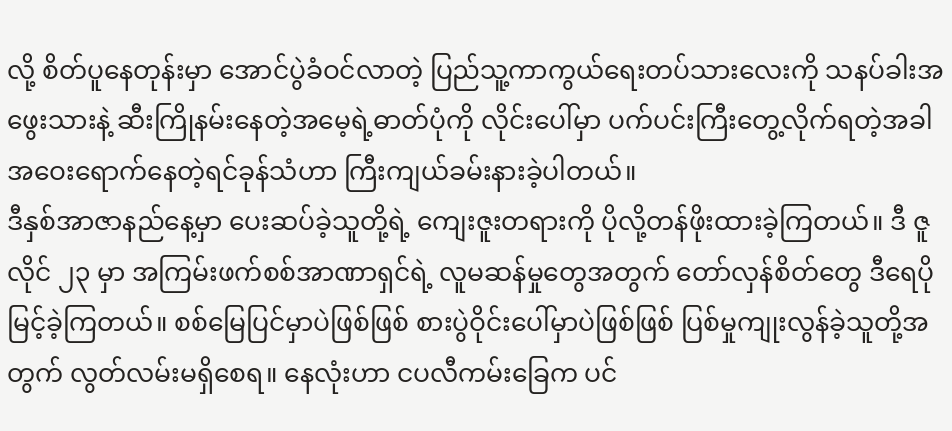လို့ စိတ်ပူနေတုန်းမှာ အောင်ပွဲခံဝင်လာတဲ့ ပြည်သူ့ကာကွယ်ရေးတပ်သားလေးကို သနပ်ခါးအဖွေးသားနဲ့ ဆီးကြိုနမ်းနေတဲ့အမေ့ရဲ့ဓာတ်ပုံကို လိုင်းပေါ်မှာ ပက်ပင်းကြီးတွေ့လိုက်ရတဲ့အခါ အဝေးရောက်နေတဲ့ရင်ခုန်သံဟာ ကြီးကျယ်ခမ်းနားခဲ့ပါတယ်။
ဒီနှစ်အာဇာနည်နေ့မှာ ပေးဆပ်ခဲ့သူတို့ရဲ့ ကျေးဇူးတရားကို ပိုလို့တန်ဖိုးထားခဲ့ကြတယ်။ ဒီ ဇူလိုင် ၂၃ မှာ အကြမ်းဖက်စစ်အာဏာရှင်ရဲ့ လူမဆန်မှုတွေအတွက် တော်လှန်စိတ်တွေ ဒီရေပိုမြင့်ခဲ့ကြတယ်။ စစ်မြေပြင်မှာပဲဖြစ်ဖြစ် စားပွဲဝိုင်းပေါ်မှာပဲဖြစ်ဖြစ် ပြစ်မှုကျုးလွန်ခဲ့သူတို့အတွက် လွတ်လမ်းမရှိစေရ။ နေလုံးဟာ ငပလီကမ်းခြေက ပင်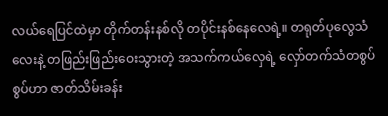လယ်ရေပြင်ထဲမှာ တိုက်တန်းနစ်လို တပိုင်းနစ်နေလေရဲ့။ တရုတ်ပုလွေသံလေးနဲ့ တဖြည်းဖြည်းဝေးသွားတဲ့ အသက်ကယ်လှေရဲ့ လှော်တက်သံတစွပ်စွပ်ဟာ ဇာတ်သိမ်းခန်း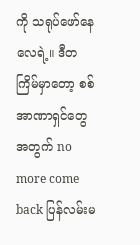ကို သရုပ်ဖော်နေလေရဲ့။ ဒီတကြိမ်မှာတော့ စစ်အာဏာရှင်တွေအတွက် no more come back ပြန်လမ်းမ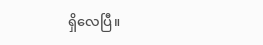ရှိလေပြီ။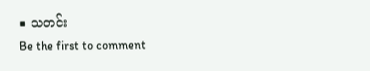■ သတင်း
Be the first to comment